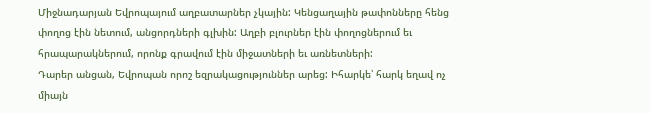Միջնադարյան Եվրոպայում աղբատարներ չկային: Կենցաղային թափոնները հենց փողոց էին նետում, անցորդների գլխին: Աղբի բլուրներ էին փողոցներում եւ հրապարակներում, որոնք գրավում էին միջատների եւ առնետների:
Դարեր անցան, Եվրոպան որոշ եզրակացություններ արեց: Իհարկե՝ հարկ եղավ ոչ միայն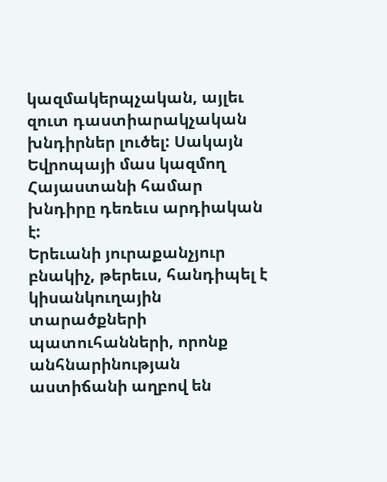կազմակերպչական, այլեւ զուտ դաստիարակչական խնդիրներ լուծել: Սակայն Եվրոպայի մաս կազմող Հայաստանի համար խնդիրը դեռեւս արդիական է:
Երեւանի յուրաքանչյուր բնակիչ, թերեւս, հանդիպել է կիսանկուղային տարածքների պատուհանների, որոնք անհնարինության աստիճանի աղբով են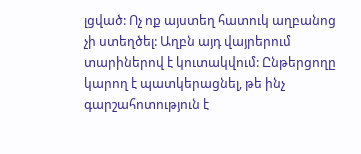լցված: Ոչ ոք այստեղ հատուկ աղբանոց չի ստեղծել: Աղբն այդ վայրերում տարիներով է կուտակվում: Ընթերցողը կարող է պատկերացնել, թե ինչ գարշահոտություն է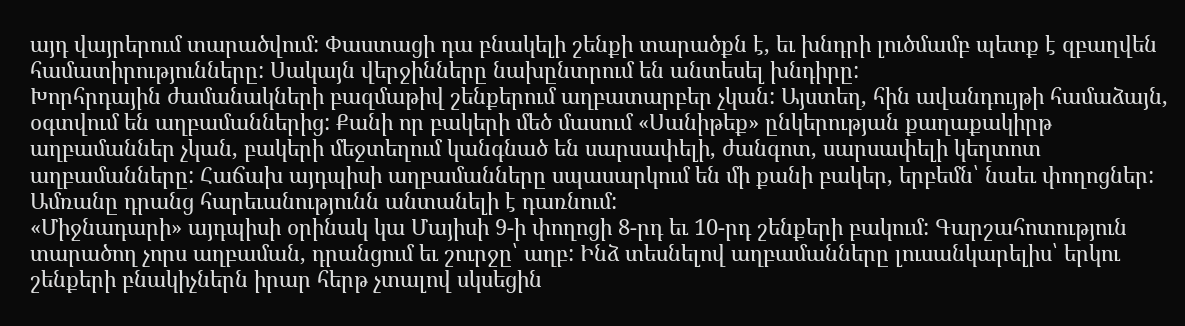այդ վայրերում տարածվում: Փաստացի դա բնակելի շենքի տարածքն է, եւ խնդրի լուծմամբ պետք է զբաղվեն համատիրությունները: Սակայն վերջինները նախընտրում են անտեսել խնդիրը:
Խորհրդային ժամանակների բազմաթիվ շենքերում աղբատարբեր չկան: Այստեղ, հին ավանդույթի համաձայն, օգտվում են աղբամաններից: Քանի որ բակերի մեծ մասում «Սանիթեք» ընկերության քաղաքակիրթ աղբամաններ չկան, բակերի մեջտեղում կանգնած են սարսափելի, ժանգոտ, սարսափելի կեղտոտ աղբամանները: Հաճախ այդպիսի աղբամանները սպասարկում են մի քանի բակեր, երբեմն՝ նաեւ փողոցներ: Ամռանը դրանց հարեւանությունն անտանելի է դառնում:
«Միջնադարի» այդպիսի օրինակ կա Մայիսի 9-ի փողոցի 8-րդ եւ 10-րդ շենքերի բակում: Գարշահոտություն տարածող չորս աղբաման, դրանցում եւ շուրջը՝ աղբ: Ինձ տեսնելով աղբամանները լուսանկարելիս՝ երկու շենքերի բնակիչներն իրար հերթ չտալով սկսեցին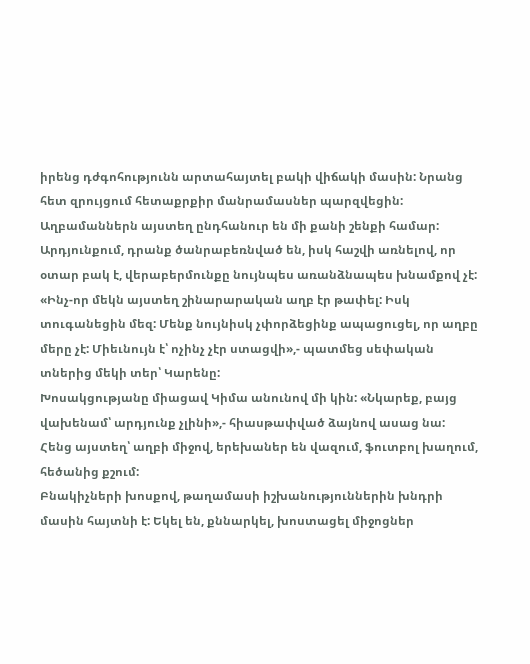իրենց դժգոհությունն արտահայտել բակի վիճակի մասին: Նրանց հետ զրույցում հետաքրքիր մանրամասներ պարզվեցին:
Աղբամաններն այստեղ ընդհանուր են մի քանի շենքի համար: Արդյունքում, դրանք ծանրաբեռնված են, իսկ հաշվի առնելով, որ օտար բակ է, վերաբերմունքը նույնպես առանձնապես խնամքով չէ: «Ինչ-որ մեկն այստեղ շինարարական աղբ էր թափել: Իսկ տուգանեցին մեզ: Մենք նույնիսկ չփորձեցինք ապացուցել, որ աղբը մերը չէ: Միեւնույն է՝ ոչինչ չէր ստացվի»,- պատմեց սեփական տներից մեկի տեր՝ Կարենը:
Խոսակցությանը միացավ Կիմա անունով մի կին: «Նկարեք, բայց վախենամ՝ արդյունք չլինի»,- հիասթափված ձայնով ասաց նա:
Հենց այստեղ՝ աղբի միջով, երեխաներ են վազում, ֆուտբոլ խաղում, հեծանից քշում:
Բնակիչների խոսքով, թաղամասի իշխանություններին խնդրի մասին հայտնի է: Եկել են, քննարկել, խոստացել միջոցներ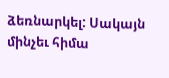ձեռնարկել: Սակայն մինչեւ հիմա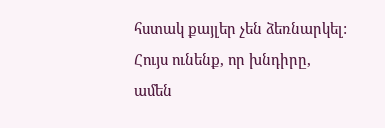հստակ քայլեր չեն ձեռնարկել: Հույս ունենք, որ խնդիրը, ամեն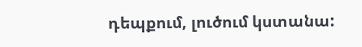դեպքում, լուծում կստանա: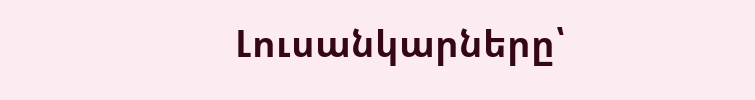Լուսանկարները՝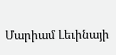Մարիամ Լեւինայի